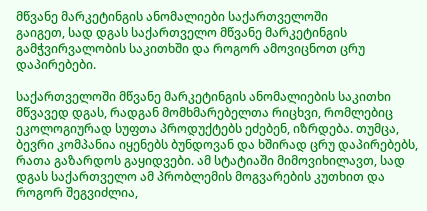მწვანე მარკეტინგის ანომალიები საქართველოში
გაიგეთ, სად დგას საქართველო მწვანე მარკეტინგის გამჭვირვალობის საკითხში და როგორ ამოვიცნოთ ცრუ დაპირებები.

საქართველოში მწვანე მარკეტინგის ანომალიების საკითხი მწვავედ დგას, რადგან მომხმარებელთა რიცხვი, რომლებიც ეკოლოგიურად სუფთა პროდუქტებს ეძებენ, იზრდება. თუმცა, ბევრი კომპანია იყენებს ბუნდოვან და ხშირად ცრუ დაპირებებს, რათა გაზარდოს გაყიდვები. ამ სტატიაში მიმოვიხილავთ, სად დგას საქართველო ამ პრობლემის მოგვარების კუთხით და როგორ შეგვიძლია,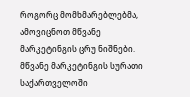როგორც მომხმარებლებმა, ამოვიცნოთ მწვანე მარკეტინგის ცრუ ნიშნები.
მწვანე მარკეტინგის სურათი საქართველოში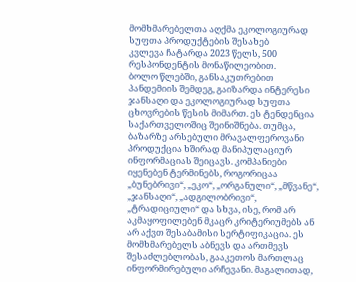მომხმარებელთა აღქმა ეკოლოგიურად სუფთა პროდუქტების შესახებ
კვლევა ჩატარდა 2023 წელს, 500 რესპონდენტის მონაწილეობით.
ბოლო წლებში, განსაკუთრებით პანდემიის შემდეგ, გაიზარდა ინტერესი ჯანსაღი და ეკოლოგიურად სუფთა ცხოვრების წესის მიმართ. ეს ტენდენცია საქართველოშიც შეინიშნება. თუმცა, ბაზარზე არსებული მრავალფეროვანი პროდუქცია ხშირად მანიპულაციურ ინფორმაციას შეიცავს. კომპანიები იყენებენ ტერმინებს, როგორიცაა „ბუნებრივი“, „ეკო“, „ორგანული“, „მწვანე“, „ჯანსაღი“, „ადგილობრივი“, „ტრადიციული“ და სხვა, ისე, რომ არ აკმაყოფილებენ მკაცრ კრიტერიუმებს ან არ აქვთ შესაბამისი სერტიფიკაცია. ეს მომხმარებელს აბნევს და ართმევს შესაძლებლობას, გააკეთოს მართლაც ინფორმირებული არჩევანი. მაგალითად,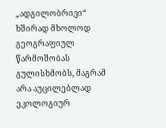„ადგილობრივი“ ხშირად მხოლოდ გეოგრაფიულ წარმოშობას გულისხმობს, მაგრამ არა აუცილებლად ეკოლოგიურ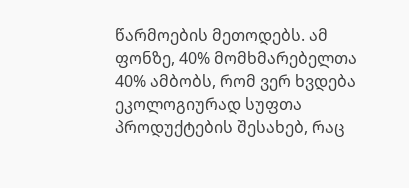წარმოების მეთოდებს. ამ ფონზე, 40% მომხმარებელთა 40% ამბობს, რომ ვერ ხვდება ეკოლოგიურად სუფთა პროდუქტების შესახებ, რაც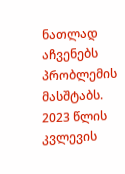ნათლად აჩვენებს პრობლემის მასშტაბს. 2023 წლის კვლევის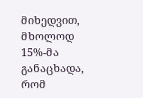მიხედვით, მხოლოდ 15%-მა განაცხადა, რომ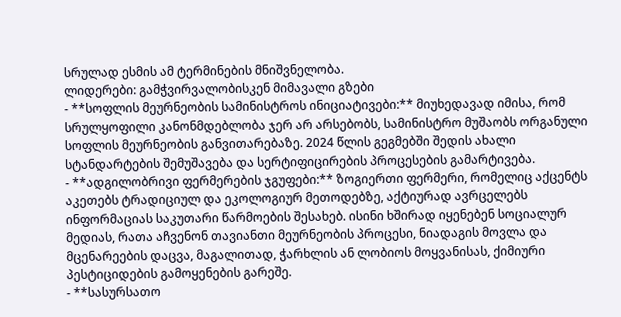სრულად ესმის ამ ტერმინების მნიშვნელობა.
ლიდერები: გამჭვირვალობისკენ მიმავალი გზები
- **სოფლის მეურნეობის სამინისტროს ინიციატივები:** მიუხედავად იმისა, რომ სრულყოფილი კანონმდებლობა ჯერ არ არსებობს, სამინისტრო მუშაობს ორგანული სოფლის მეურნეობის განვითარებაზე. 2024 წლის გეგმებში შედის ახალი სტანდარტების შემუშავება და სერტიფიცირების პროცესების გამარტივება.
- **ადგილობრივი ფერმერების ჯგუფები:** ზოგიერთი ფერმერი, რომელიც აქცენტს აკეთებს ტრადიციულ და ეკოლოგიურ მეთოდებზე, აქტიურად ავრცელებს ინფორმაციას საკუთარი წარმოების შესახებ. ისინი ხშირად იყენებენ სოციალურ მედიას, რათა აჩვენონ თავიანთი მეურნეობის პროცესი, ნიადაგის მოვლა და მცენარეების დაცვა, მაგალითად, ჭარხლის ან ლობიოს მოყვანისას, ქიმიური პესტიციდების გამოყენების გარეშე.
- **სასურსათო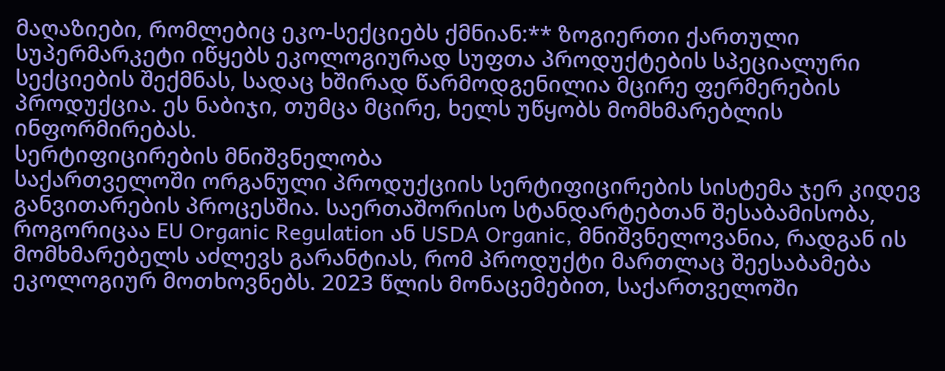მაღაზიები, რომლებიც ეკო-სექციებს ქმნიან:** ზოგიერთი ქართული სუპერმარკეტი იწყებს ეკოლოგიურად სუფთა პროდუქტების სპეციალური სექციების შექმნას, სადაც ხშირად წარმოდგენილია მცირე ფერმერების პროდუქცია. ეს ნაბიჯი, თუმცა მცირე, ხელს უწყობს მომხმარებლის ინფორმირებას.
სერტიფიცირების მნიშვნელობა
საქართველოში ორგანული პროდუქციის სერტიფიცირების სისტემა ჯერ კიდევ განვითარების პროცესშია. საერთაშორისო სტანდარტებთან შესაბამისობა, როგორიცაა EU Organic Regulation ან USDA Organic, მნიშვნელოვანია, რადგან ის მომხმარებელს აძლევს გარანტიას, რომ პროდუქტი მართლაც შეესაბამება ეკოლოგიურ მოთხოვნებს. 2023 წლის მონაცემებით, საქართველოში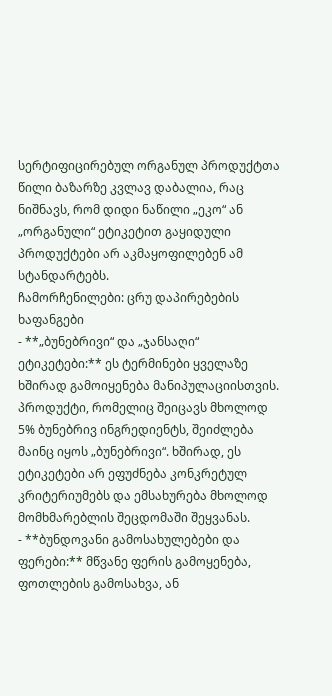სერტიფიცირებულ ორგანულ პროდუქტთა წილი ბაზარზე კვლავ დაბალია, რაც ნიშნავს, რომ დიდი ნაწილი „ეკო“ ან „ორგანული“ ეტიკეტით გაყიდული პროდუქტები არ აკმაყოფილებენ ამ სტანდარტებს.
ჩამორჩენილები: ცრუ დაპირებების ხაფანგები
- **„ბუნებრივი“ და „ჯანსაღი“ ეტიკეტები:** ეს ტერმინები ყველაზე ხშირად გამოიყენება მანიპულაციისთვის. პროდუქტი, რომელიც შეიცავს მხოლოდ 5% ბუნებრივ ინგრედიენტს, შეიძლება მაინც იყოს „ბუნებრივი“. ხშირად, ეს ეტიკეტები არ ეფუძნება კონკრეტულ კრიტერიუმებს და ემსახურება მხოლოდ მომხმარებლის შეცდომაში შეყვანას.
- **ბუნდოვანი გამოსახულებები და ფერები:** მწვანე ფერის გამოყენება, ფოთლების გამოსახვა, ან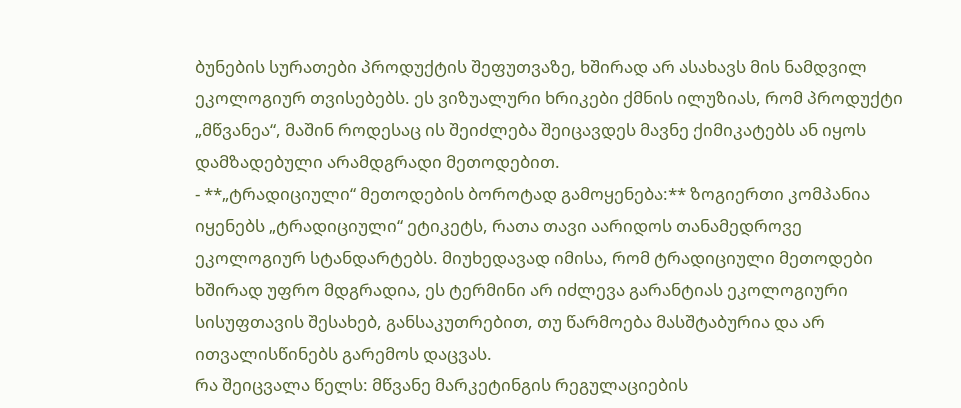ბუნების სურათები პროდუქტის შეფუთვაზე, ხშირად არ ასახავს მის ნამდვილ ეკოლოგიურ თვისებებს. ეს ვიზუალური ხრიკები ქმნის ილუზიას, რომ პროდუქტი „მწვანეა“, მაშინ როდესაც ის შეიძლება შეიცავდეს მავნე ქიმიკატებს ან იყოს დამზადებული არამდგრადი მეთოდებით.
- **„ტრადიციული“ მეთოდების ბოროტად გამოყენება:** ზოგიერთი კომპანია იყენებს „ტრადიციული“ ეტიკეტს, რათა თავი აარიდოს თანამედროვე ეკოლოგიურ სტანდარტებს. მიუხედავად იმისა, რომ ტრადიციული მეთოდები ხშირად უფრო მდგრადია, ეს ტერმინი არ იძლევა გარანტიას ეკოლოგიური სისუფთავის შესახებ, განსაკუთრებით, თუ წარმოება მასშტაბურია და არ ითვალისწინებს გარემოს დაცვას.
რა შეიცვალა წელს: მწვანე მარკეტინგის რეგულაციების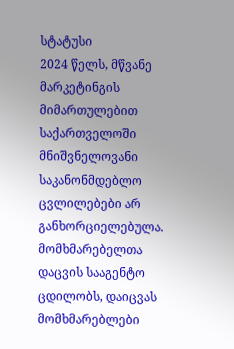სტატუსი
2024 წელს, მწვანე მარკეტინგის მიმართულებით საქართველოში მნიშვნელოვანი საკანონმდებლო ცვლილებები არ განხორციელებულა. მომხმარებელთა დაცვის სააგენტო ცდილობს, დაიცვას მომხმარებლები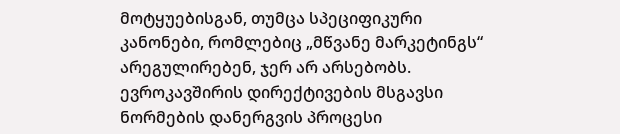მოტყუებისგან, თუმცა სპეციფიკური კანონები, რომლებიც „მწვანე მარკეტინგს“ არეგულირებენ, ჯერ არ არსებობს. ევროკავშირის დირექტივების მსგავსი ნორმების დანერგვის პროცესი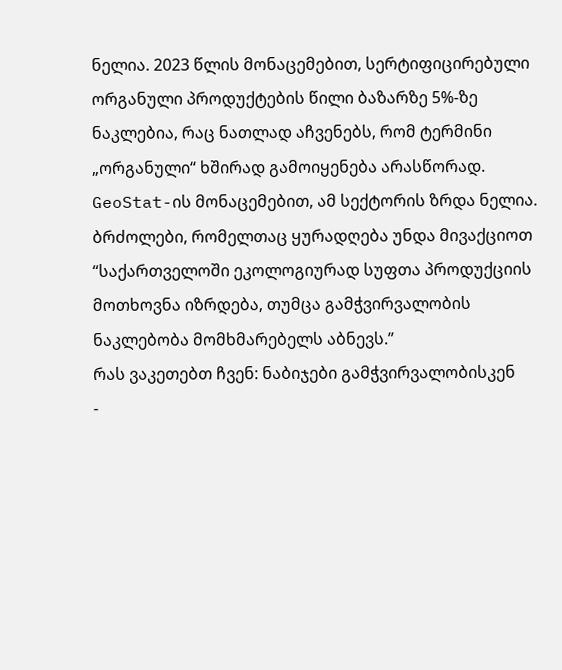ნელია. 2023 წლის მონაცემებით, სერტიფიცირებული ორგანული პროდუქტების წილი ბაზარზე 5%-ზე ნაკლებია, რაც ნათლად აჩვენებს, რომ ტერმინი „ორგანული“ ხშირად გამოიყენება არასწორად. GeoStat-ის მონაცემებით, ამ სექტორის ზრდა ნელია.
ბრძოლები, რომელთაც ყურადღება უნდა მივაქციოთ
“საქართველოში ეკოლოგიურად სუფთა პროდუქციის მოთხოვნა იზრდება, თუმცა გამჭვირვალობის ნაკლებობა მომხმარებელს აბნევს.”
რას ვაკეთებთ ჩვენ: ნაბიჯები გამჭვირვალობისკენ
-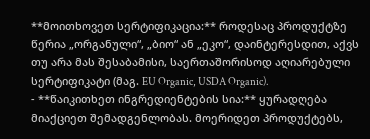**მოითხოვეთ სერტიფიკაცია:** როდესაც პროდუქტზე წერია „ორგანული“, „ბიო“ ან „ეკო“, დაინტერესდით, აქვს თუ არა მას შესაბამისი, საერთაშორისოდ აღიარებული სერტიფიკატი (მაგ. EU Organic, USDA Organic).
- **წაიკითხეთ ინგრედიენტების სია:** ყურადღება მიაქციეთ შემადგენლობას. მოერიდეთ პროდუქტებს,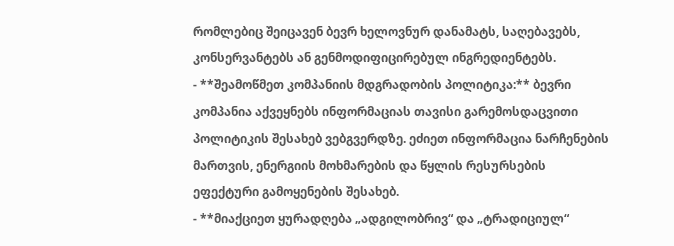რომლებიც შეიცავენ ბევრ ხელოვნურ დანამატს, საღებავებს, კონსერვანტებს ან გენმოდიფიცირებულ ინგრედიენტებს.
- **შეამოწმეთ კომპანიის მდგრადობის პოლიტიკა:** ბევრი კომპანია აქვეყნებს ინფორმაციას თავისი გარემოსდაცვითი პოლიტიკის შესახებ ვებგვერდზე. ეძიეთ ინფორმაცია ნარჩენების მართვის, ენერგიის მოხმარების და წყლის რესურსების ეფექტური გამოყენების შესახებ.
- **მიაქციეთ ყურადღება „ადგილობრივ“ და „ტრადიციულ“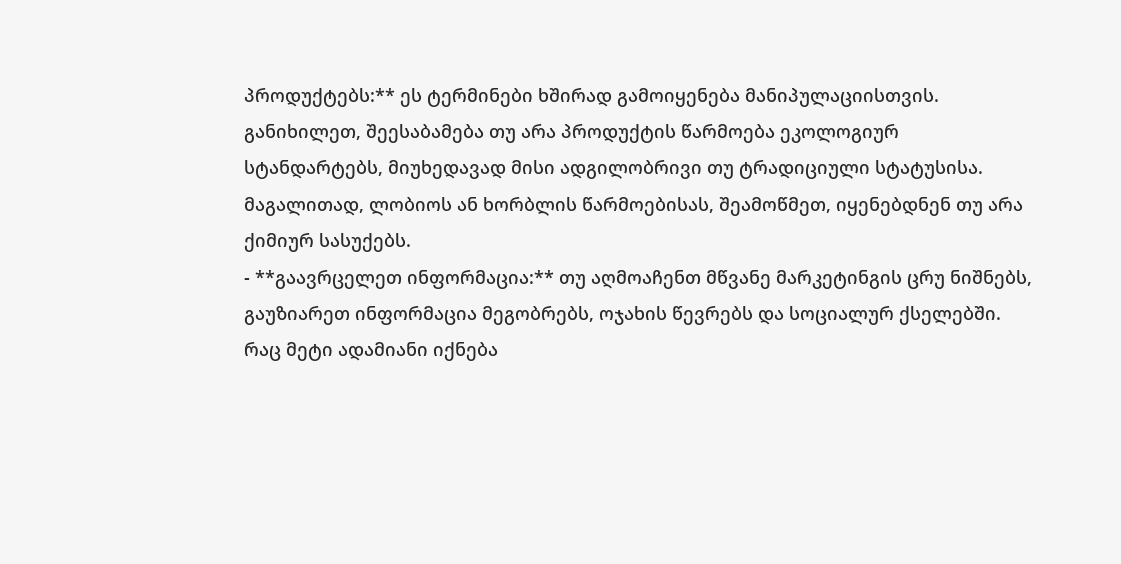პროდუქტებს:** ეს ტერმინები ხშირად გამოიყენება მანიპულაციისთვის. განიხილეთ, შეესაბამება თუ არა პროდუქტის წარმოება ეკოლოგიურ სტანდარტებს, მიუხედავად მისი ადგილობრივი თუ ტრადიციული სტატუსისა. მაგალითად, ლობიოს ან ხორბლის წარმოებისას, შეამოწმეთ, იყენებდნენ თუ არა ქიმიურ სასუქებს.
- **გაავრცელეთ ინფორმაცია:** თუ აღმოაჩენთ მწვანე მარკეტინგის ცრუ ნიშნებს, გაუზიარეთ ინფორმაცია მეგობრებს, ოჯახის წევრებს და სოციალურ ქსელებში. რაც მეტი ადამიანი იქნება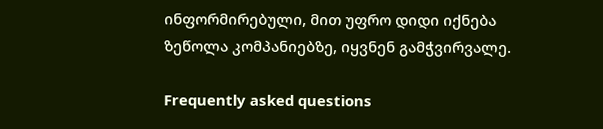ინფორმირებული, მით უფრო დიდი იქნება ზეწოლა კომპანიებზე, იყვნენ გამჭვირვალე.

Frequently asked questions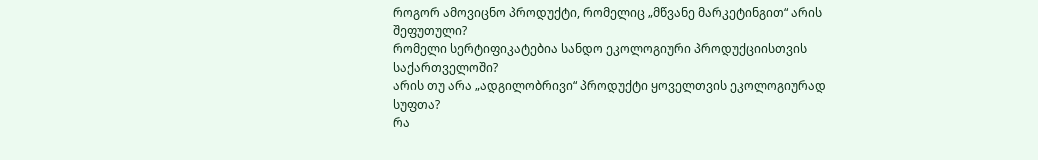როგორ ამოვიცნო პროდუქტი, რომელიც „მწვანე მარკეტინგით“ არის შეფუთული?
რომელი სერტიფიკატებია სანდო ეკოლოგიური პროდუქციისთვის საქართველოში?
არის თუ არა „ადგილობრივი“ პროდუქტი ყოველთვის ეკოლოგიურად სუფთა?
რა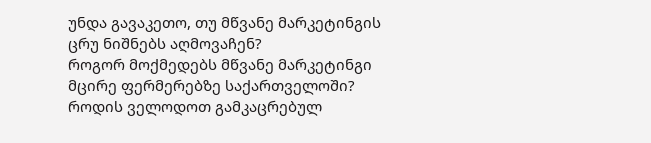უნდა გავაკეთო, თუ მწვანე მარკეტინგის ცრუ ნიშნებს აღმოვაჩენ?
როგორ მოქმედებს მწვანე მარკეტინგი მცირე ფერმერებზე საქართველოში?
როდის ველოდოთ გამკაცრებულ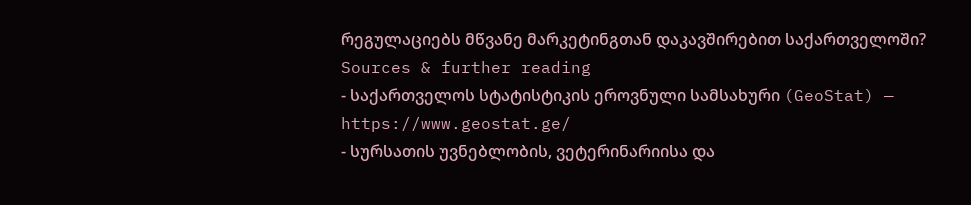რეგულაციებს მწვანე მარკეტინგთან დაკავშირებით საქართველოში?
Sources & further reading
- საქართველოს სტატისტიკის ეროვნული სამსახური (GeoStat) — https://www.geostat.ge/
- სურსათის უვნებლობის, ვეტერინარიისა და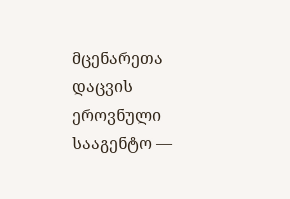მცენარეთა დაცვის ეროვნული სააგენტო —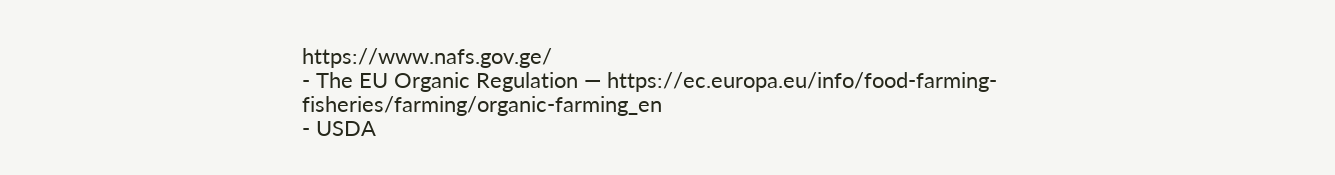https://www.nafs.gov.ge/
- The EU Organic Regulation — https://ec.europa.eu/info/food-farming-fisheries/farming/organic-farming_en
- USDA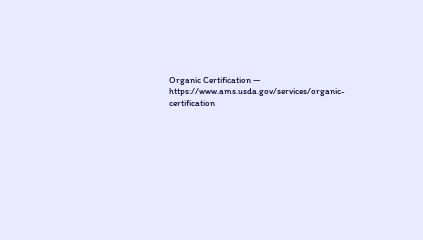Organic Certification — https://www.ams.usda.gov/services/organic-certification